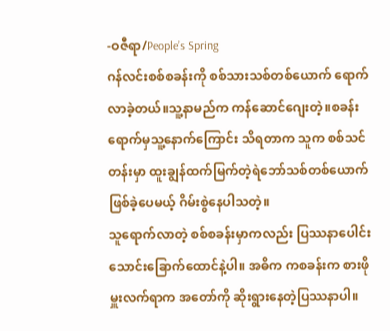-ဝဇီရာ/People’s Spring
ဂန်လင်းစစ်စခန်းကို စစ်သားသစ်တစ်ယောက် ရောက်လာခဲ့တယ်။သူ့နာမည်က ကန်ဆောင်ဂျေးတဲ့။စခန်းရောက်မှသူ့နောက်ကြောင်း သိရတာက သူက စစ်သင်တန်းမှာ ထူးချွန်ထက်မြက်တဲ့ရဲဘော်သစ်တစ်ယောက် ဖြစ်ခဲ့ပေမယ့် ဂိမ်းစွဲနေပါသတဲ့။
သူရောက်လာတဲ့ စစ်စခန်းမှာကလည်း ပြဿနာပေါင်း သောင်းခြောက်ထောင်နဲ့ပါ။ အဓိက ကစခန်းက စားဖိုမှူးလက်ရာက အတော်ကို ဆိုးရွားနေတဲ့ပြဿနာပါ။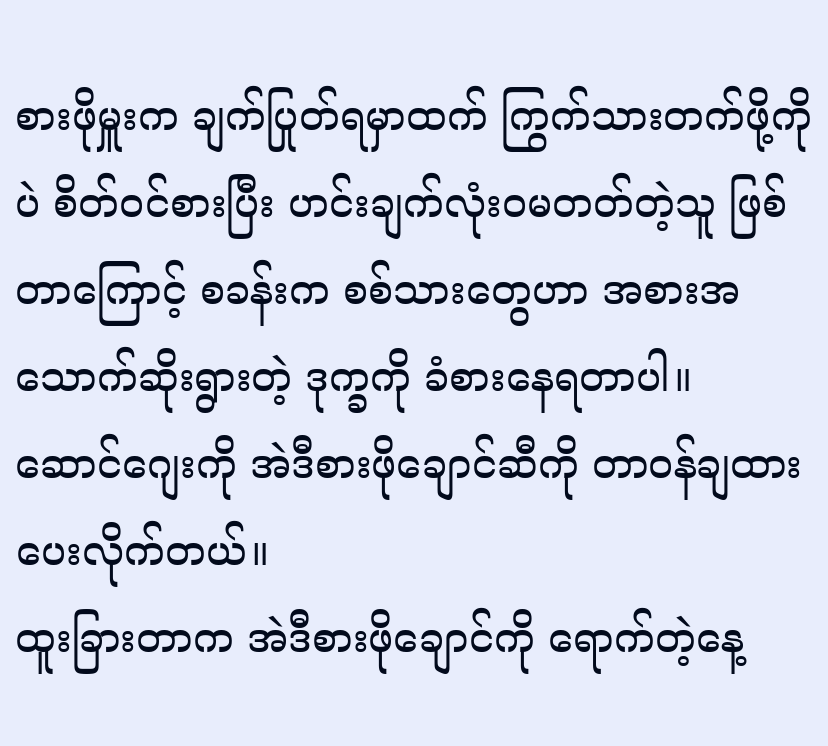စားဖိုမှူးက ချက်ပြုတ်ရမှာထက် ကြွက်သားတက်ဖို့ကိုပဲ စိတ်ဝင်စားပြီး ဟင်းချက်လုံးဝမတတ်တဲ့သူ ဖြစ်တာကြောင့် စခန်းက စစ်သားတွေဟာ အစားအသောက်ဆိုးရွားတဲ့ ဒုက္ခကို ခံစားနေရတာပါ။ ဆောင်ဂျေးကို အဲဒီစားဖိုချောင်ဆီကို တာဝန်ချထားပေးလိုက်တယ်။
ထူးခြားတာက အဲဒီစားဖိုချောင်ကို ရောက်တဲ့နေ့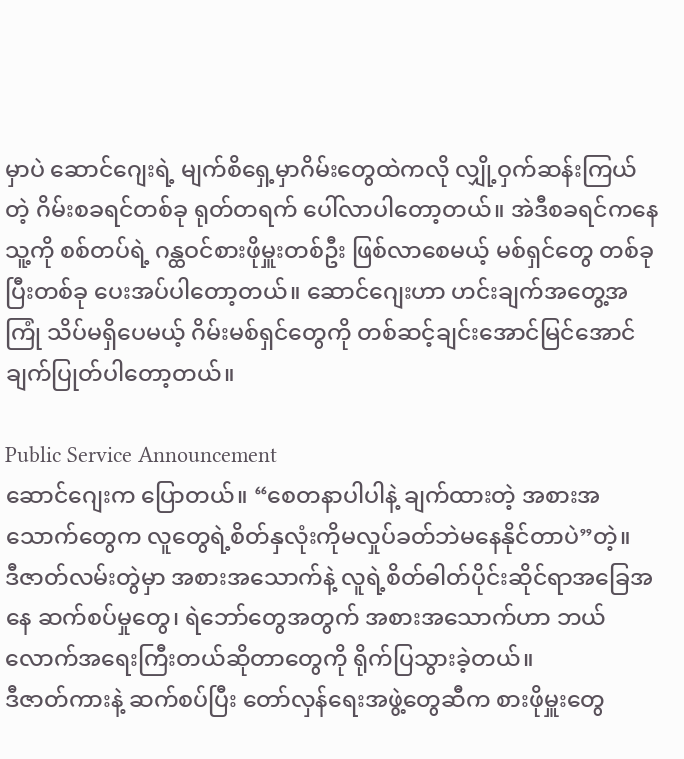မှာပဲ ဆောင်ဂျေးရဲ့ မျက်စိရှေ့မှာဂိမ်းတွေထဲကလို လျှို့ဝှက်ဆန်းကြယ်တဲ့ ဂိမ်းစခရင်တစ်ခု ရုတ်တရက် ပေါ်လာပါတော့တယ်။ အဲဒီစခရင်ကနေ သူ့ကို စစ်တပ်ရဲ့ ဂန္ထဝင်စားဖိုမှူးတစ်ဦး ဖြစ်လာစေမယ့် မစ်ရှင်တွေ တစ်ခုပြီးတစ်ခု ပေးအပ်ပါတော့တယ်။ ဆောင်ဂျေးဟာ ဟင်းချက်အတွေ့အကြုံ သိပ်မရှိပေမယ့် ဂိမ်းမစ်ရှင်တွေကို တစ်ဆင့်ချင်းအောင်မြင်အောင်ချက်ပြုတ်ပါတော့တယ်။

Public Service Announcement
ဆောင်ဂျေးက ပြောတယ်။ “စေတနာပါပါနဲ့ ချက်ထားတဲ့ အစားအသောက်တွေက လူတွေရဲ့စိတ်နှလုံးကိုမလှုပ်ခတ်ဘဲမနေနိုင်တာပဲ”တဲ့။
ဒီဇာတ်လမ်းတွဲမှာ အစားအသောက်နဲ့ လူရဲ့စိတ်ဓါတ်ပိုင်းဆိုင်ရာအခြေအနေ ဆက်စပ်မှုတွေ၊ ရဲဘော်တွေအတွက် အစားအသောက်ဟာ ဘယ်လောက်အရေးကြီးတယ်ဆိုတာတွေကို ရိုက်ပြသွားခဲ့တယ်။
ဒီဇာတ်ကားနဲ့ ဆက်စပ်ပြီး တော်လှန်ရေးအဖွဲ့တွေဆီက စားဖိုမှူးတွေ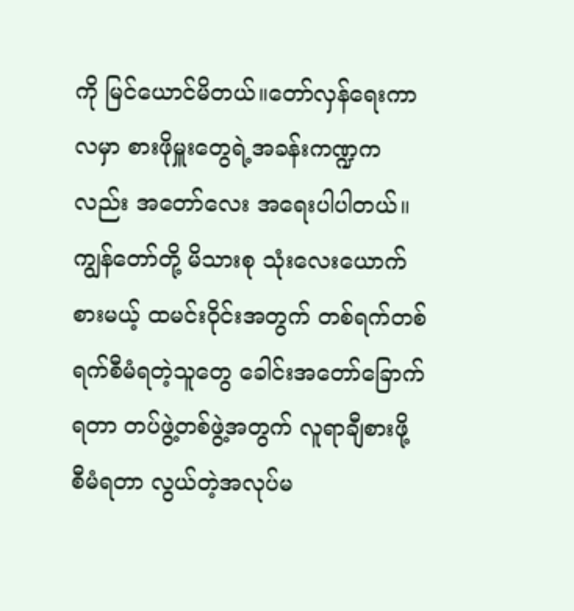ကို မြင်ယောင်မိတယ်။တော်လှန်ရေးကာလမှာ စားဖိုမှူးတွေရဲ့အခန်းကဏ္ဍကလည်း အတော်လေး အရေးပါပါတယ်။ ကျွန်တော်တို့ မိသားစု သုံးလေးယောက်စားမယ့် ထမင်းဝိုင်းအတွက် တစ်ရက်တစ်ရက်စီမံရတဲ့သူတွေ ခေါင်းအတော်ခြောက်ရတာ တပ်ဖွဲ့တစ်ဖွဲ့အတွက် လူရာချီစားဖို့ စီမံရတာ လွယ်တဲ့အလုပ်မ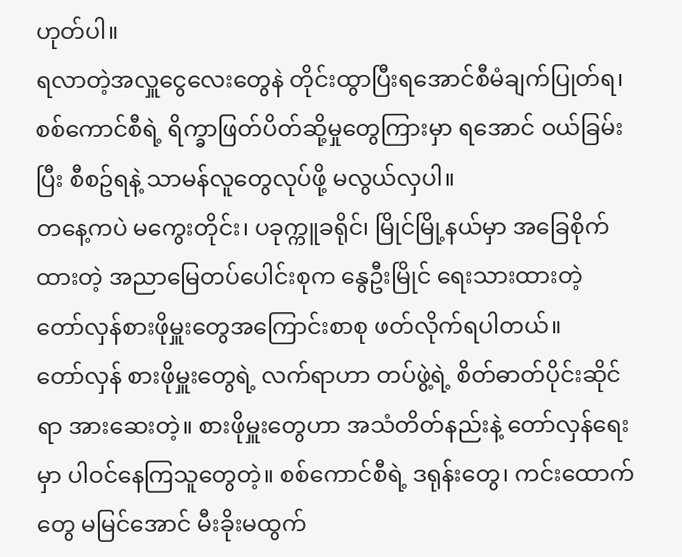ဟုတ်ပါ။
ရလာတဲ့အလှူငွေလေးတွေနဲ တိုင်းထွာပြီးရအောင်စီမံချက်ပြုတ်ရ၊ စစ်ကောင်စီရဲ့ ရိက္ခာဖြတ်ပိတ်ဆို့မှုတွေကြားမှာ ရအောင် ဝယ်ခြမ်းပြီး စီစဥ်ရနဲ့ သာမန်လူတွေလုပ်ဖို့ မလွယ်လှပါ။
တနေ့ကပဲ မကွေးတိုင်း၊ ပခုက္ကူခရိုင်၊ မြိုင်မြို့နယ်မှာ အခြေစိုက်ထားတဲ့ အညာမြေတပ်ပေါင်းစုက နွေဦးမြိုင် ရေးသားထားတဲ့ တော်လှန်စားဖိုမှူးတွေအကြောင်းစာစု ဖတ်လိုက်ရပါတယ်။
တော်လှန် စားဖိုမှူးတွေရဲ့ လက်ရာဟာ တပ်ဖွဲ့ရဲ့ စိတ်ဓာတ်ပိုင်းဆိုင်ရာ အားဆေးတဲ့။ စားဖိုမှူးတွေဟာ အသံတိတ်နည်းနဲ့ တော်လှန်ရေးမှာ ပါဝင်နေကြသူတွေတဲ့။ စစ်ကောင်စီရဲ့ ဒရုန်းတွေ၊ ကင်းထောက်တွေ မမြင်အောင် မီးခိုးမထွက်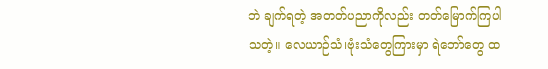ဘဲ ချက်ရတဲ့ အတတ်ပညာကိုလည်း တတ်မြောက်ကြပါသတဲ့။ လေယာဉ်သံ၊ဗုံးသံတွေကြားမှာ ရဲဘော်တွေ ထ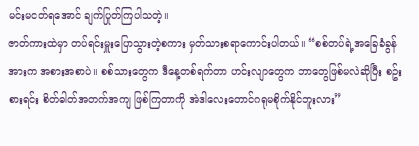မင်းမငတ်ရအောင် ချက်ပြုတ်ကြပါသတဲ့။
ဇာတ်ကားထဲမှာ တပ်ရင်းမှူးပြောသွားတဲ့စကား မှတ်သားစရာကောင်းပါတယ်။ “စစ်တပ်ရဲ့အခြေခံခွန်အားက အစားအစာပဲ။ စစ်သားတွေက ဒီနေ့တစ်ရက်တာ ဟင်းလျာတွေက ဘာတွေဖြစ်မလဲဆိုပြီး စဥ်းစားရင်း စိတ်ဓါတ်အတက်အကျ ဖြစ်ကြတာကို အဲဒါလေးတောင်ဂရုမစိုက်နိုင်ဘူးလား”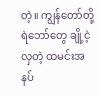တဲ့။ ကျွန်တော်တို့ရဲဘော်တွေ ချို့ငဲ့လှတဲ့ ထမင်းအနပ်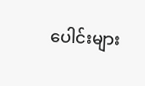ပေါင်းများ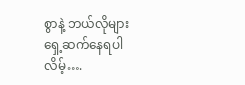စွာနဲ့ ဘယ်လိုများ ရှေ့ဆက်နေရပါလိမ့်….